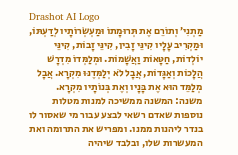Drashot AI Logo
מַתְנִי׳ וְתוֹרֵם אֶת תְּרוּמָתוֹ וּמַעְשְׂרוֹתָיו לְדַעְתּוֹ, וּמַקְרִיב עָלָיו קִינֵּי זָבִין, קִינֵּי זָבוֹת, קִינֵּי יוֹלְדוֹת, חַטָּאוֹת וַאֲשָׁמוֹת. וּמְלַמְּדוֹ מִדְרָשׁ הֲלָכוֹת וְאַגָּדוֹת, אֲבָל לֹא יְלַמְּדֶנּוּ מִקְרָא. אֲבָל מְלַמֵּד הוּא אֶת בָּנָיו וְאֶת בְּנוֹתָיו מִקְרָא.
משנה: המשנה ממשיכה למנות מטלות נוספות שאדם רשאי לבצע עבור מי שאסור לו בנדר ליהנות ממנו. ומפריש את התרומה ואת המעשרות שלו, ובלבד שיהיה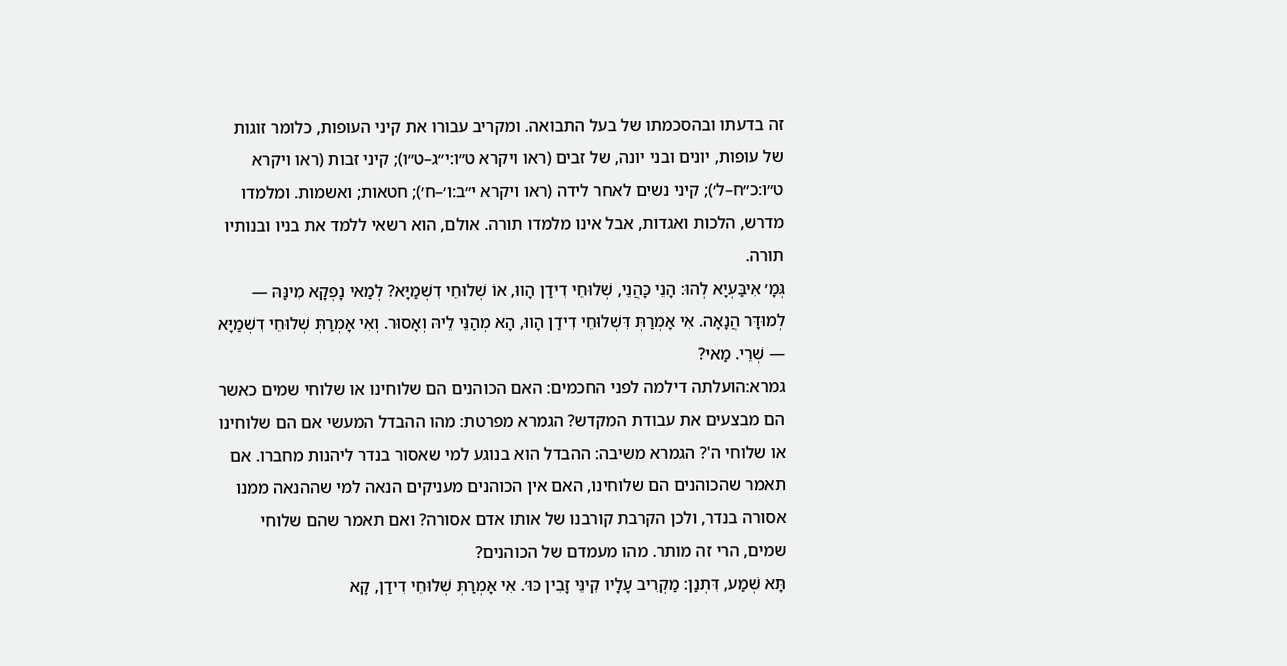זה בדעתו ובהסכמתו של בעל התבואה. ומקריב עבורו את קיני העופות, כלומר זוגות של עופות, יונים ובני יונה, של זבים (ראו ויקרא ט״ו:י״ג–ט״ו); קיני זבות (ראו ויקרא ט״ו:כ״ח–ל׳); קיני נשים לאחר לידה (ראו ויקרא י״ב:ו׳–ח׳); חטאות; ואשמות. ומלמדו מדרש, הלכות ואגדות, אבל אינו מלמדו תורה. אולם, הוא רשאי ללמד את בניו ובנותיו תורה.
גְּמָ׳ אִיבַּעְיָא לְהוּ: הָנֵי כָּהֲנֵי, שְׁלוּחֵי דִידַן הָווּ, אוֹ שְׁלוּחֵי דִשְׁמַיָּא? לְמַאי נָפְקָא מִינַּהּ — לְמוּדָּר הֲנָאָה. אִי אָמְרַתְּ דִּשְׁלוּחֵי דִידַן הָווּ, הָא מְהַנֵּי לֵיהּ וְאָסוּר. וְאִי אָמְרַתְּ שְׁלוּחֵי דִשְׁמַיָּא — שְׁרֵי. מַאי?
גמרא:הועלתה דילמה לפני החכמים: האם הכוהנים הם שלוחינו או שלוחי שמים כאשר הם מבצעים את עבודת המקדש? הגמרא מפרטת: מהו ההבדל המעשי אם הם שלוחינו או שלוחי ה'? הגמרא משיבה: ההבדל הוא בנוגע למי שאסור בנדר ליהנות מחברו. אם תאמר שהכוהנים הם שלוחינו, האם אין הכוהנים מעניקים הנאה למי שההנאה ממנו אסורה בנדר, ולכן הקרבת קורבנו של אותו אדם אסורה? ואם תאמר שהם שלוחי שמים, הרי זה מותר. מהו מעמדם של הכוהנים?
תָּא שְׁמַע, דִּתְנַן: מַקְרִיב עָלָיו קִינֵּי זָבִין כּוּ׳. אִי אָמְרַתְּ שְׁלוּחֵי דִידַן, קָא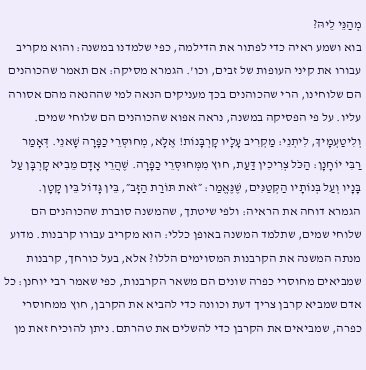מְהַנֵּי לֵיהּ?
בוא ושמע ראיה כדי לפתור את הדילמה, כפי שלמדנו במשנה: והוא מקריב עבורו את קיני העופות של זבים, וכו'. הגמרא מסיקה: אם תאמר שהכוהנים הם שלוחינו, הרי שהכוהנים בכך מעניקים הנאה למי שההנאה מהם אסורה עליו. על פי הפסיקה במשנה, נראה אפוא שהכוהנים הם שלוחי שמים.
וְלִיטַעְמָיךְ, לִיתְנֵי: מַקְרִיב עָלָיו קׇרְבָּנוֹת! אֶלָּא, מְחוּסְּרֵי כַפָּרָה שָׁאנֵי. דְּאָמַר רַבִּי יוֹחָנָן: הַכֹּל צְרִיכִין דַּעַת, חוּץ מִמְּחוּסְּרֵי כַפָּרָה. שֶׁהֲרֵי אָדָם מֵבִיא קׇרְבָּן עַל בָּנָיו וְעַל בְּנוֹתָיו הַקְּטַנִּים, שֶׁנֶּאֱמַר: ״זֹאת תּוֹרַת הַזָּב״, בֵּין גָּדוֹל בֵּין קָטָן.
הגמרא דוחה את הראיה: ולפי שיטתך, שהמשנה סוברת שהכוהנים הם שלוחי שמים, שתלמד המשנה באופן כללי: הוא מקריב עבורו קרבנות. מדוע מנתה המשנה את הקרבנות המסוימים הללו? אלא, בעל כורחך, קרבנות שמביאים מחוסרי כפרה שונים הם משאר הקרבנות, כפי שאמר רבי יוחנן: כל אדם שמביא קרבן צריך דעת וכוונה כדי להביא את הקרבן, חוץ ממחוסרי כפרה, שמביאים את הקרבן כדי להשלים את טהרתם. ניתן להוכיח זאת מן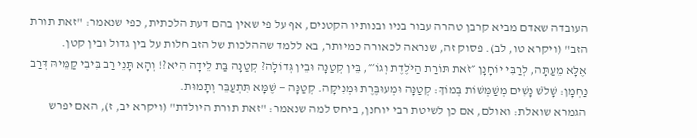העובדה שאדם מביא קרבן טהרה עבור בניו ובנותיו הקטנים, אף על פי שאין בהם דעת הלכתית, כפי שנאמר: "זאת תורת הזב" (ויקרא טו, לב). פסוק זה, שנראה לכאורה כמיותר, בא ללמד שההלכות של הזב חלות על בין גדול ובין קטן.
אֶלָּא מֵעַתָּה, לְרַבִּי יוֹחָנָן ״זֹאת תּוֹרַת הַיֹּלֶדֶת וְגוֹ׳״, בֵּין קְטַנָּה וּבֵין גְּדוֹלָה? קְטַנָּה בַּת לֵידָה הִיא?! וְהָא תָּנֵי רַב בִּיבִי קַמֵּיהּ דְּרַב נַחְמָן: שָׁלֹשׁ נָשִׁים מְשַׁמְּשׁוֹת בְּמוֹךְ: קְטַנָּה וּמְעוּבֶּרֶת וּמְנִיקָה. קְטַנָּה — שֶׁמָּא תִּתְעַבֵּר וְתָמוּת.
הגמרא שואלת: ואולם, אם כן לשיטת רבי יוחנן, ביחס למה שנאמר: "זאת תורת היולדת" (ויקרא יב, ז), האם יפרש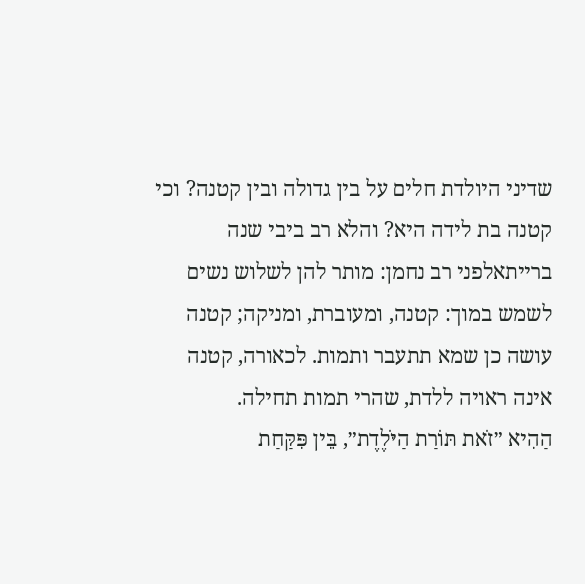שדיני היולדת חלים על בין גדולה ובין קטנה? וכי קטנה בת לידה היא? והלא רב ביבי שנה ברייתאלפני רב נחמן: מותר להן לשלוש נשים לשמש במוך: קטנה, ומעוברת, ומניקה; קטנה עושה כן שמא תתעבר ותמות. לכאורה, קטנה אינה ראויה ללדת, שהרי תמות תחילה.
הַהִיא ״זֹאת תּוֹרַת הַיֹּלֶדֶת״, בֵּין פִּקַּחַת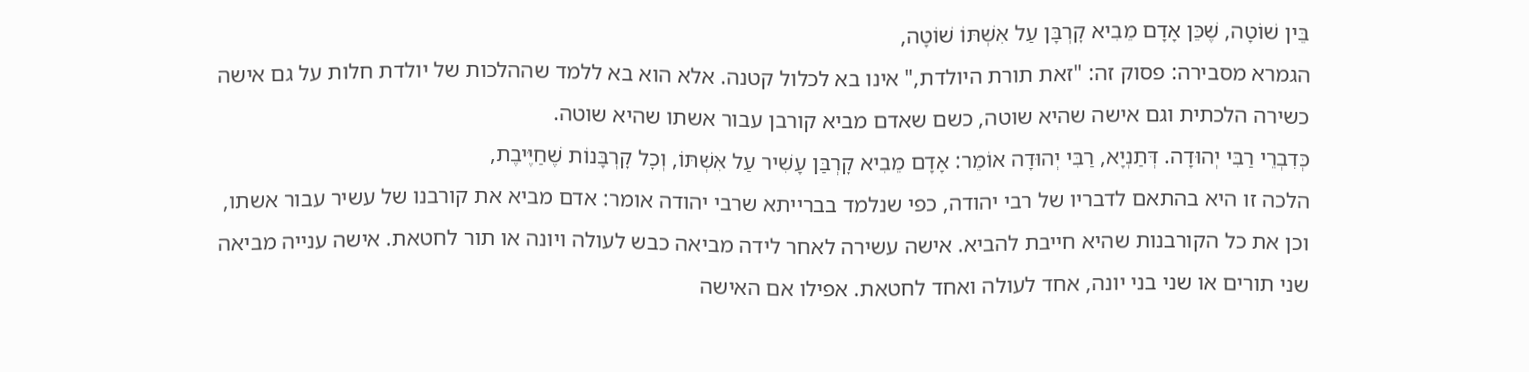בֵּין שׁוֹטָה, שֶׁכֵּן אָדָם מֵבִיא קׇרְבָּן עַל אִשְׁתּוֹ שׁוֹטָה,
הגמרא מסבירה: פסוק זה: "זאת תורת היולדת," אינו בא לכלול קטנה. אלא הוא בא ללמד שההלכות של יולדת חלות על גם אישה כשירה הלכתית וגם אישה שהיא שוטה, כשם שאדם מביא קורבן עבור אשתו שהיא שוטה.
כְּדִבְרֵי רַבִּי יְהוּדָה. דְּתַנְיָא, רַבִּי יְהוּדָה אוֹמֵר: אָדָם מֵבִיא קׇרְבַּן עָשִׁיר עַל אִשְׁתּוֹ, וְכׇל קׇרְבָּנוֹת שֶׁחַיֶּיבֶת,
הלכה זו היא בהתאם לדבריו של רבי יהודה, כפי שנלמד בברייתא שרבי יהודה אומר: אדם מביא את קורבנו של עשיר עבור אשתו, וכן את כל הקורבנות שהיא חייבת להביא. אישה עשירה לאחר לידה מביאה כבש לעולה ויונה או תור לחטאת. אישה ענייה מביאה שני תורים או שני בני יונה, אחד לעולה ואחד לחטאת. אפילו אם האישה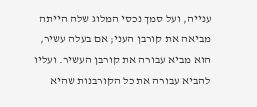ענייה, ועל סמך נכסי המלוג שלה הייתה מביאה את קורבן העני; אם בעלה עשיר, הוא מביא עבורה את קורבן העשיר. ועליו להביא עבורה את כל הקורבנות שהיא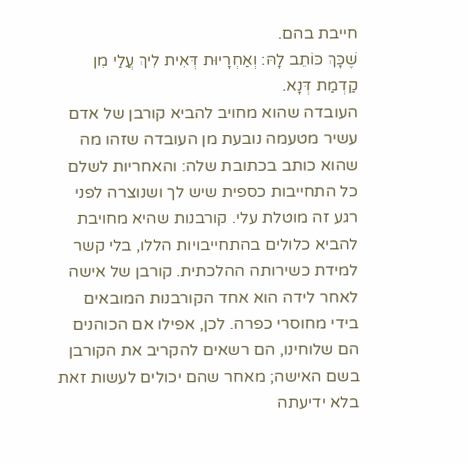חייבת בהם.
שֶׁכָּךְ כּוֹתֵב לָהּ: וְאַחְרָיוּת דְּאִית לִיךְ עֲלַי מִן קַדְמַת דְּנָא.
העובדה שהוא מחויב להביא קורבן של אדם עשיר מטעמה נובעת מן העובדה שזהו מה שהוא כותב בכתובת שלה: והאחריות לשלם כל התחייבות כספית שיש לך ושנוצרה לפני רגע זה מוטלת עלי. קורבנות שהיא מחויבת להביא כלולים בהתחייבויות הללו, בלי קשר למידת כשירותה ההלכתית. קורבן של אישה לאחר לידה הוא אחד הקורבנות המובאים בידי מחוסרי כפרה. לכן, אפילו אם הכוהנים הם שלוחינו, הם רשאים להקריב את הקורבן בשם האישה; מאחר שהם יכולים לעשות זאת בלא ידיעתה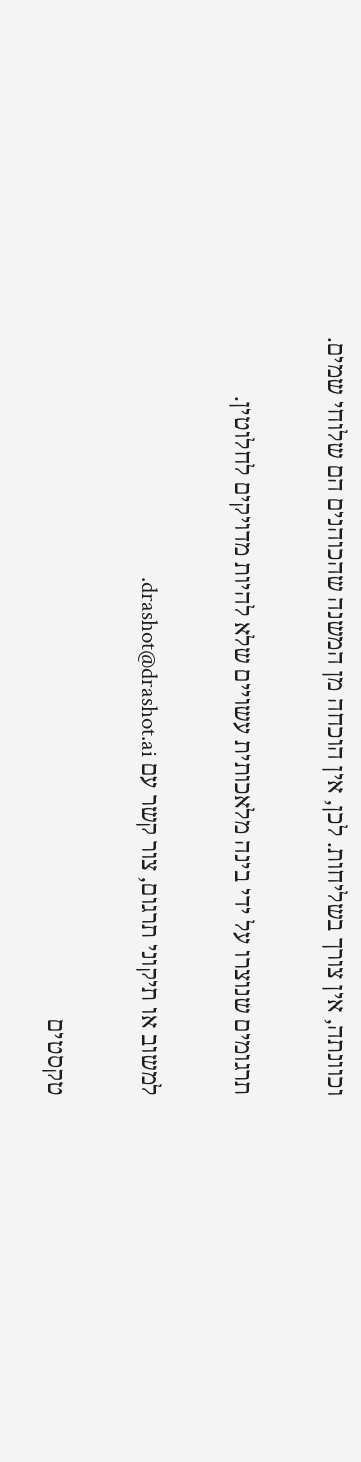וכוונתה, אין צורך בשליחות. לכן, אין הוכחה מן המשנה שהכוהנים הם שלוחי שמים.

תרגומים שנוצרו על ידי בינה מלאכותית עשויים שלא להיות מדויקים לחלוטין.

למשוב או תיקוני תרגום, צור קשר עם drashot@drashot.ai.

טקסטים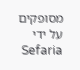מסופקים על ידי Sefaria